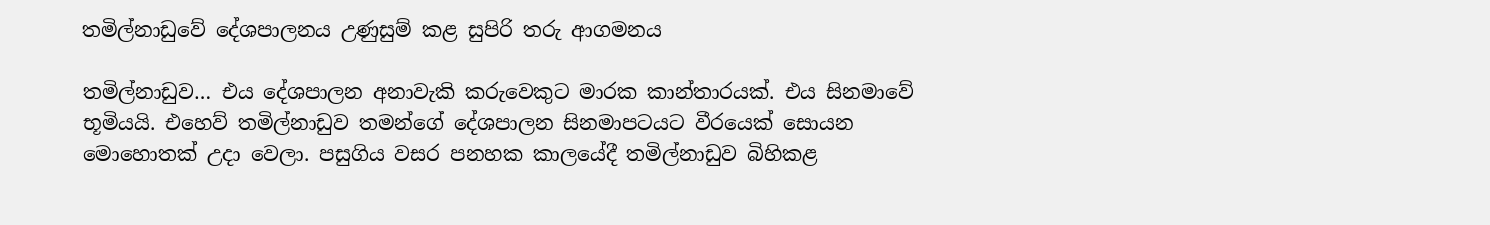තමිල්නාඩුවේ දේශපාලනය උණුසුම් කළ සුපිරි තරු ආගමනය

තමිල්නාඩුව… එය දේශපාලන අනාවැකි කරුවෙකුට මාරක කාන්තාරයක්. එය සිනමාවේ භූමියයි. එහෙව් තමිල්නාඩුව තමන්ගේ දේශපාලන සිනමාපටයට වීරයෙක් සොයන මොහොතක් උදා වෙලා. පසුගිය වසර පනහක කාලයේදී තමිල්නාඩුව බිහිකළ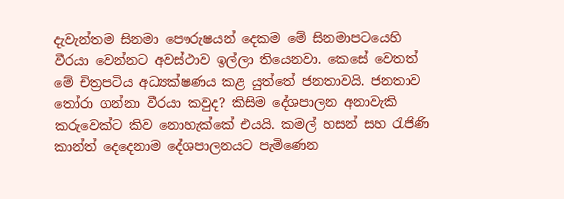දැවැන්තම සිනමා පෞරුෂයන් දෙකම මේ සිනමාපටයෙහි වීරයා වෙන්නට අවස්ථාව ඉල්ලා තියෙනවා. කෙසේ වෙතත් මේ චිත්‍රපටිය අධ්‍යක්ෂණය කළ යුත්තේ ජනතාවයි. ජනතාව තෝරා ගන්නා වීරයා කවුද? කිසිම දේශපාලන අනාවැකි කරුවෙක්ට කිව නොහැක්කේ එයයි. කමල් හසන් සහ රැජිණි කාන්ත් දෙදෙනාම දේශපාලනයට පැමිණෙන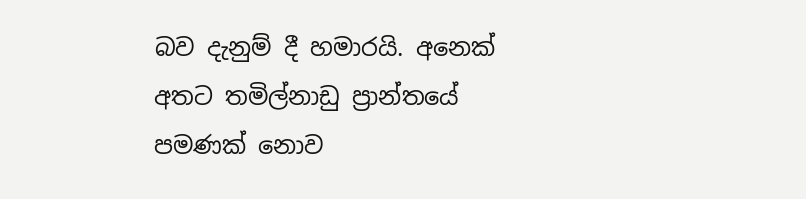බව දැනුම් දී හමාරයි. අනෙක් අතට තමිල්නාඩු ප්‍රාන්තයේ පමණක් නොව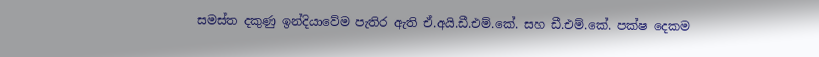සමස්ත දකුණු ඉන්දියාවේම පැතිර ඇති ඒ.අයි.ඩී.එම්.කේ. සහ ඩී.එම්.කේ. පක්ෂ දෙකම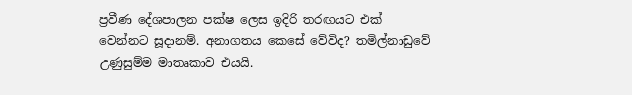ප්‍රවීණ දේශපාලන පක්ෂ ලෙස ඉදිරි තරඟයට එක් වෙන්නට සූදානම්. අනාගතය කෙසේ වේවිද? තමිල්නාඩුවේ උණුසුම්ම මාතෘකාව එයයි.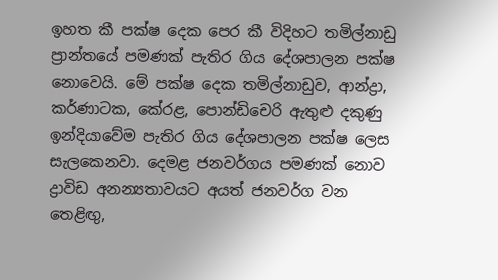ඉහත කී පක්ෂ දෙක පෙර කී විදිහට තමිල්නාඩු ප්‍රාන්තයේ පමණක් පැතිර ගිය දේශපාලන පක්ෂ නොවෙයි. මේ පක්ෂ දෙක තමිල්නාඩුව, ආන්ද්‍රා, කර්ණාටක, කේරළ, පොන්ඩිචෙරි ඇතුළු දකුණු ඉන්දියාවේම පැතිර ගිය දේශපාලන පක්ෂ ලෙස සැලකෙනවා. දෙමළ ජනවර්ගය පමණක් නොව ද්‍රාවිඩ අනන්‍යතාවයට අයත් ජනවර්ග වන තෙළිඟු,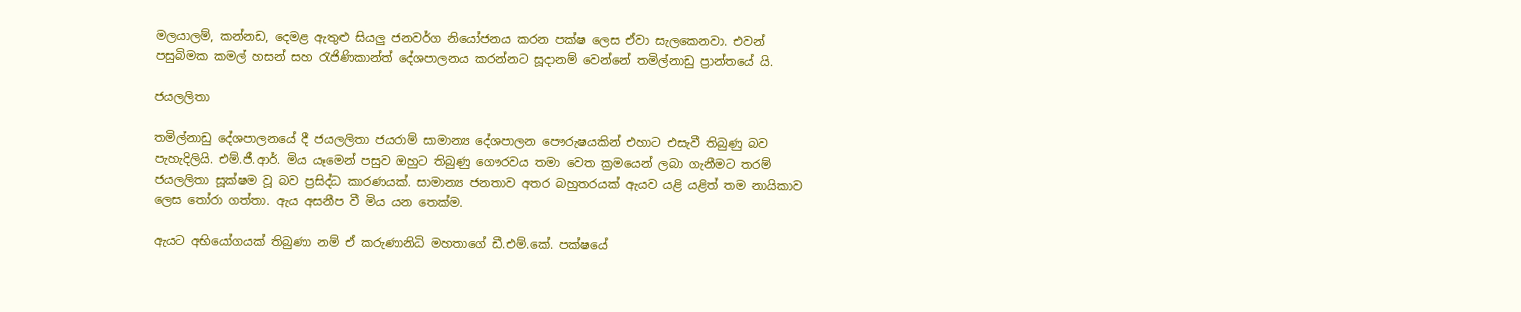මලයාලම්, කන්නඩ, දෙමළ ඇතුළු සියලු ජනවර්ග නියෝජනය කරන පක්ෂ ලෙස ඒවා සැලකෙනවා. එවන් පසුබිමක කමල් හසන් සහ රැජිණිකාන්ත් දේශපාලනය කරන්නට සූදානම් වෙන්නේ තමිල්නාඩු ප්‍රාන්තයේ යි.

ජයලලිතා

තමිල්නාඩු දේශපාලනයේ දී ජයලලිතා ජයරාම් සාමාන්‍ය දේශපාලන පෞරුෂයකින් එහාට එසැවී තිබුණු බව පැහැදිලියි. එම්.ජී.ආර්. මිය යෑමෙන් පසුව ඔහුට තිබුණු ගෞරවය තමා වෙත ක්‍රමයෙන් ලබා ගැනීමට තරම් ජයලලිතා සූක්ෂම වූ බව ප්‍රසිද්ධ කාරණයක්. සාමාන්‍ය ජනතාව අතර බහුතරයක් ඇයව යළි යළිත් තම නායිකාව ලෙස තෝරා ගත්තා. ඇය අසනීප වී මිය යන තෙක්ම.

ඇයට අභියෝගයක් තිබුණා නම් ඒ කරුණානිධි මහතාගේ ඩී.එම්.කේ. පක්ෂයේ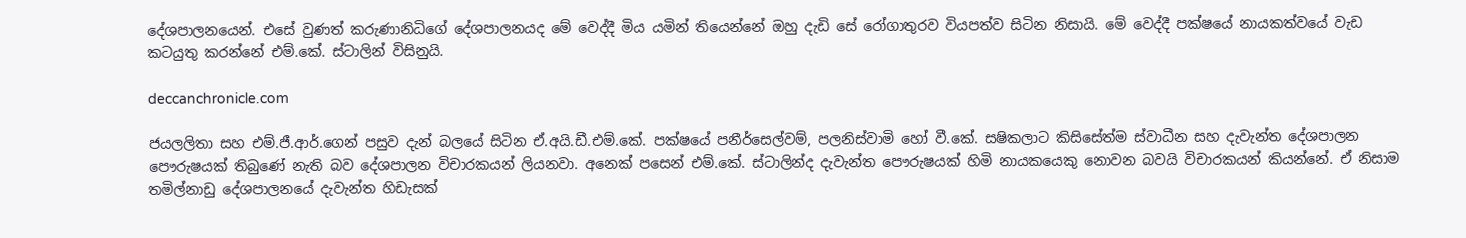දේශපාලනයෙන්. එසේ වුණත් කරුණානිධිගේ දේශපාලනයද මේ වෙද්දී මිය යමින් තියෙන්නේ ඔහු දැඩි සේ රෝගාතුරව වියපත්ව සිටින නිසායි. මේ වෙද්දී පක්ෂයේ නායකත්වයේ වැඩ කටයුතු කරන්නේ එම්.කේ. ස්ටාලින් විසිනුයි.

deccanchronicle.com

ජයලලිතා සහ එම්.ජී.ආර්.ගෙන් පසුව දැන් බලයේ සිටින ඒ.අයි.ඩී.එම්.කේ. පක්ෂයේ පනීර්සෙල්වම්, පලනිස්වාමි හෝ වී.කේ. සෂිකලාට කිසිසේත්ම ස්වාධීන සහ දැවැන්ත දේශපාලන පෞරුෂයක් තිබුණේ නැති බව දේශපාලන විචාරකයන් ලියනවා. අනෙක් පසෙන් එම්.කේ. ස්ටාලින්ද දැවැන්ත පෞරුෂයක් හිමි නායකයෙකු නොවන බවයි විචාරකයන් කියන්නේ. ඒ නිසාම තමිල්නාඩු දේශපාලනයේ දැවැන්ත හිඩැසක්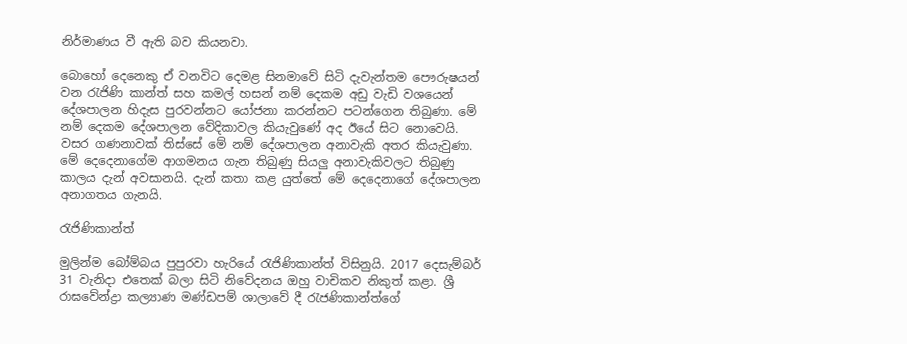නිර්මාණය වී ඇති බව කියනවා.

බොහෝ දෙනෙකු ඒ වනවිට දෙමළ සිනමාවේ සිටි දැවැන්තම පෞරුෂයන් වන රැජිණි කාන්ත් සහ කමල් හසන් නම් දෙකම අඩු වැඩි වශයෙන් දේශපාලන හිදැස පුරවන්නට යෝජනා කරන්නට පටන්ගෙන තිබුණා. මේ නම් දෙකම දේශපාලන වේදිකාවල කියැවුණේ අද ඊයේ සිට නොවෙයි. වසර ගණනාවක් තිස්සේ මේ නම් දේශපාලන අනාවැකි අතර කියැවුණා. මේ දෙදෙනාගේම ආගමනය ගැන තිබුණු සියලු අනාවැකිවලට තිබුණු කාලය දැන් අවසානයි. දැන් කතා කළ යුත්තේ මේ දෙදෙනාගේ දේශපාලන අනාගතය ගැනයි.

රැජිණිකාන්ත්

මුලින්ම බෝම්බය පුපුරවා හැරියේ රැජිණිකාන්ත් විසිනුයි. 2017 දෙසැම්බර් 31 වැනිදා එතෙක් බලා සිටි නිවේදනය ඔහු වාචිකව නිකුත් කළා. ශ්‍රී රාඝවේන්ද්‍රා කල්‍යාණ මණ්ඩපම් ශාලාවේ දී රැජණිකාන්ත්ගේ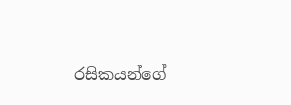රසිකයන්ගේ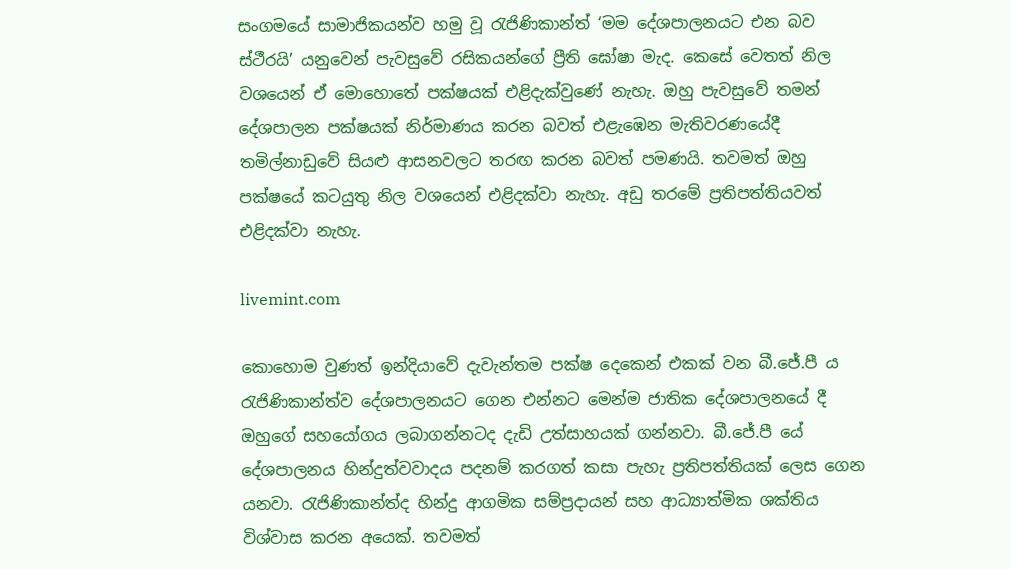සංගමයේ සාමාජිකයන්ව හමු වූ රැජිණිකාන්ත් ‘මම දේශපාලනයට එන බව ස්ථීරයි’ යනුවෙන් පැවසුවේ රසිකයන්ගේ ප්‍රීති ඝෝෂා මැද. කෙසේ වෙතත් නිල වශයෙන් ඒ මොහොතේ පක්ෂයක් එළිදැක්වුණේ නැහැ. ඔහු පැවසුවේ තමන් දේශපාලන පක්ෂයක් නිර්මාණය කරන බවත් එළැඹෙන මැතිවරණයේදී තමිල්නාඩුවේ සියළු ආසනවලට තරඟ කරන බවත් පමණයි. තවමත් ඔහු පක්ෂයේ කටයුතු නිල වශයෙන් එළිදක්වා නැහැ. අඩු තරමේ ප්‍රතිපත්තියවත් එළිදක්වා නැහැ.

livemint.com

කොහොම වුණත් ඉන්දියාවේ දැවැන්තම පක්ෂ දෙකෙන් එකක් වන බී.ජේ.පී ය රැජිණිකාන්ත්ව දේශපාලනයට ගෙන එන්නට මෙන්ම ජාතික දේශපාලනයේ දී ඔහුගේ සහයෝගය ලබාගන්නටද දැඩි උත්සාහයක් ගන්නවා. බී.ජේ.පී යේ දේශපාලනය හින්දුත්වවාදය පදනම් කරගත් කසා පැහැ ප්‍රතිපත්තියක් ලෙස ගෙන යනවා. රැජිණිකාන්ත්ද හින්දු ආගමික සම්ප්‍රදායන් සහ ආධ්‍යාත්මික ශක්තිය විශ්වාස කරන අයෙක්. තවමත්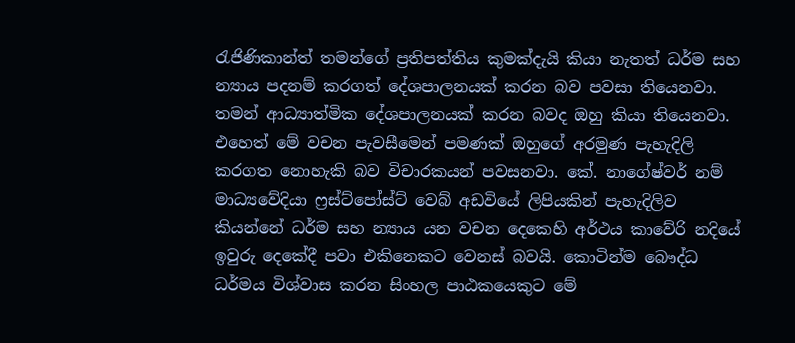රැජිණිකාන්ත් තමන්ගේ ප්‍රතිපත්තිය කුමක්දැයි කියා නැතත් ධර්ම සහ න්‍යාය පදනම් කරගත් දේශපාලනයක් කරන බව පවසා තියෙනවා. තමන් ආධ්‍යාත්මික දේශපාලනයක් කරන බවද ඔහු කියා තියෙනවා. එහෙත් මේ වචන පැවසීමෙන් පමණක් ඔහුගේ අරමුණ පැහැදිලි කරගත නොහැකි බව විචාරකයන් පවසනවා. කේ. නාගේෂ්වර් නම් මාධ්‍යවේදියා ෆ්‍රස්ට්පෝස්ට් වෙබ් අඩවියේ ලිපියකින් පැහැදිලිව කියන්නේ ධර්ම සහ න්‍යාය යන වචන දෙකෙහි අර්ථය කාවේරි නදියේ ඉවුරු දෙකේදී පවා එකිනෙකට වෙනස් බවයි. කොටින්ම බෞද්ධ ධර්මය විශ්වාස කරන සිංහල පාඨකයෙකුට මේ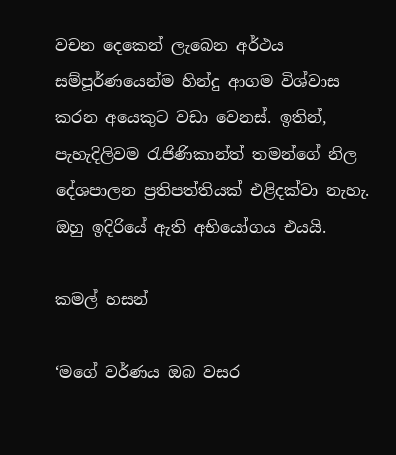වචන දෙකෙන් ලැබෙන අර්ථය සම්පූර්ණයෙන්ම හින්දු ආගම විශ්වාස කරන අයෙකුට වඩා වෙනස්. ඉතින්, පැහැදිලිවම රැජිණිකාන්ත් තමන්ගේ නිල දේශපාලන ප්‍රතිපත්තියක් එළිදක්වා නැහැ. ඔහු ඉදිරියේ ඇති අභියෝගය එයයි.

කමල් හසන්

‘මගේ වර්ණය ඔබ වසර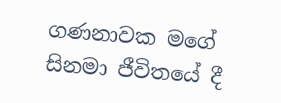ගණනාවක මගේ සිනමා ජීවිතයේ දී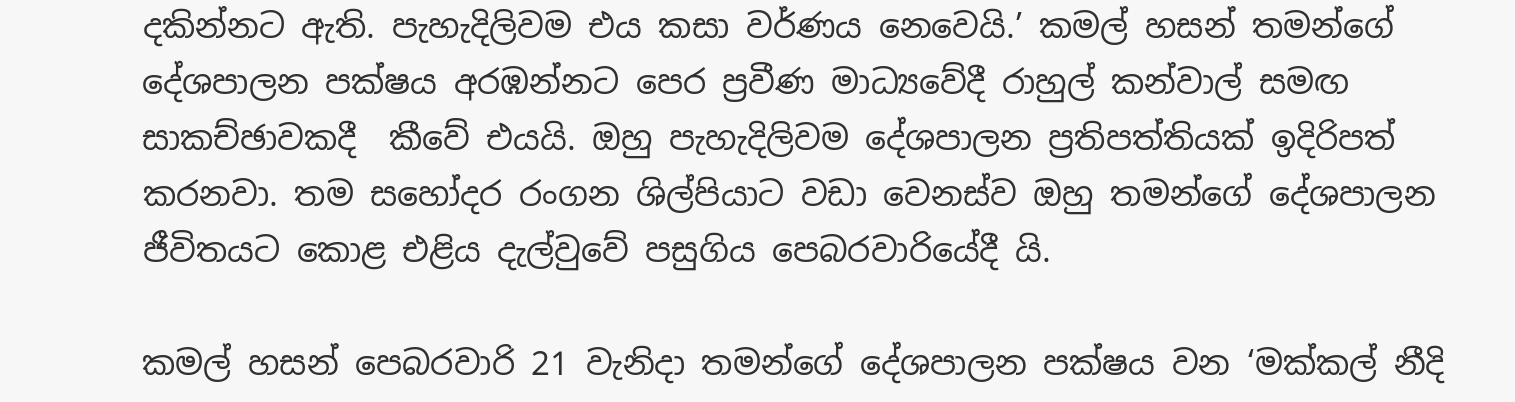දකින්නට ඇති. පැහැදිලිවම එය කසා වර්ණය නෙවෙයි.’ කමල් හසන් තමන්ගේ දේශපාලන පක්ෂය අරඹන්නට පෙර ප්‍රවීණ මාධ්‍යවේදී රාහුල් කන්වාල් සමඟ සාකච්ඡාවකදී  කීවේ එයයි. ඔහු පැහැදිලිවම දේශපාලන ප්‍රතිපත්තියක් ඉදිරිපත් කරනවා. තම සහෝදර රංගන ශිල්පියාට වඩා වෙනස්ව ඔහු තමන්ගේ දේශපාලන ජීවිතයට කොළ එළිය දැල්වුවේ පසුගිය පෙබරවාරියේදී යි.

කමල් හසන් පෙබරවාරි 21 වැනිදා තමන්ගේ දේශපාලන පක්ෂය වන ‘මක්කල් නීදි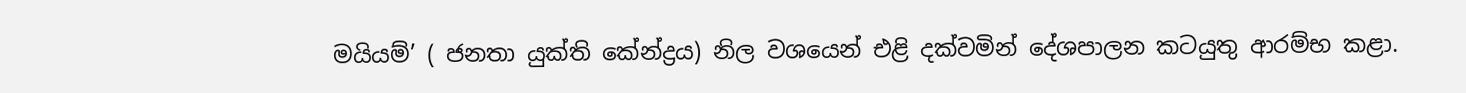මයියම්’ ( ජනතා යුක්ති කේන්ද්‍රය) නිල වශයෙන් එළි දක්වමින් දේශපාලන කටයුතු ආරම්භ කළා.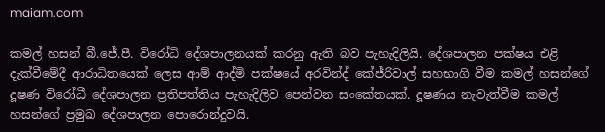maiam.com

කමල් හසන් බී.ජේ.පී. විරෝධි දේශපාලනයක් කරනු ඇති බව පැහැදිලියි. දේශපාලන පක්ෂය එළි දැක්වීමේදී ආරාධිතයෙක් ලෙස ආම් ආද්මි පක්ෂයේ අරවින්ද් කේජ්රිවාල් සහභාගි වීම කමල් හසන්ගේ දූෂණ විරෝධී දේශපාලන ප්‍රතිපත්තිය පැහැදිලිව පෙන්වන සංකේතයක්. දූෂණය නැවැත්වීම කමල් හසන්ගේ ප්‍රමුඛ දේශපාලන පොරොන්දුවයි.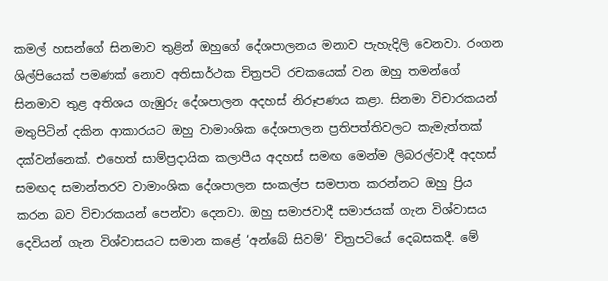කමල් හසන්ගේ සිනමාව තුළින් ඔහුගේ දේශපාලනය මනාව පැහැදිලි වෙනවා. රංගන ශිල්පියෙක් පමණක් නොව අතිසාර්ථක චිත්‍රපටි රචකයෙක් වන ඔහු තමන්ගේ සිනමාව තුළ අතිශය ගැඹුරු දේශපාලන අදහස් නිරූපණය කළා. සිනමා විචාරකයන් මතුපිටින් දකින ආකාරයට ඔහු වාමාංශික දේශපාලන ප්‍රතිපත්තිවලට කැමැත්තක් දක්වන්නෙක්. එහෙත් සාම්ප්‍රදායික කලාපීය අදහස් සමඟ මෙන්ම ලිබරල්වාදී අදහස් සමඟද සමාන්තරව වාමාංශික දේශපාලන සංකල්ප සමපාත කරන්නට ඔහු ප්‍රිය කරන බව විචාරකයන් පෙන්වා දෙනවා. ඔහු සමාජවාදී සමාජයක් ගැන විශ්වාසය දෙවියන් ගැන විශ්වාසයට සමාන කළේ ‘අන්බේ සිවම්’ චිත්‍රපටියේ දෙබසකදී. මේ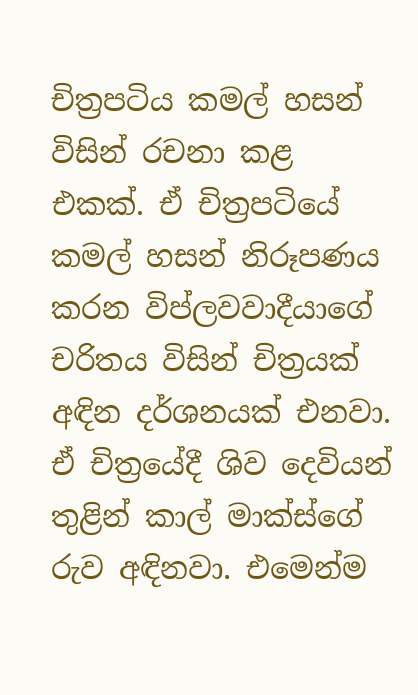චිත්‍රපටිය කමල් හසන් විසින් රචනා කළ එකක්. ඒ චිත්‍රපටියේ කමල් හසන් නිරූපණය කරන විප්ලවවාදීයාගේ චරිතය විසින් චිත්‍රයක් අඳින දර්ශනයක් එනවා. ඒ චිත්‍රයේදී ශිව දෙවියන් තුළින් කාල් මාක්ස්ගේ රුව අඳිනවා. එමෙන්ම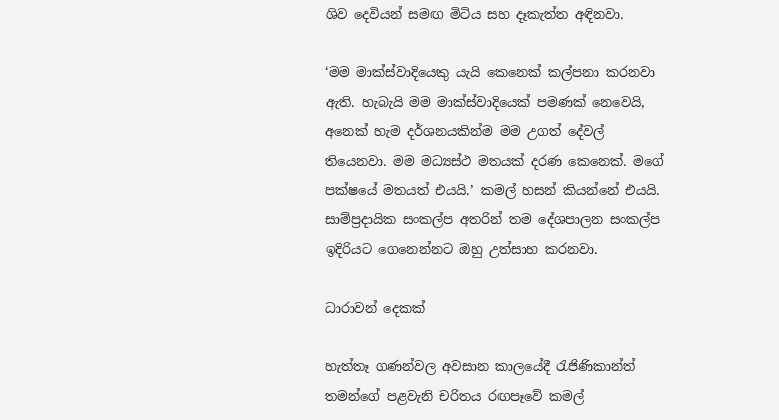ශිව දෙවියන් සමඟ මිටිය සහ දෑකැත්ත අඳිනවා.

‘මම මාක්ස්වාදියෙකු යැයි කෙනෙක් කල්පනා කරනවා ඇති. හැබැයි මම මාක්ස්වාදියෙක් පමණක් නෙවෙයි, අනෙක් හැම දර්ශනයකින්ම මම උගත් දේවල් තියෙනවා. මම මධ්‍යස්ථ මතයක් දරණ කෙනෙක්. මගේ පක්ෂයේ මතයත් එයයි.’ කමල් හසන් කියන්නේ එයයි. සාම්ප්‍රදායික සංකල්ප අතරින් තම දේශපාලන සංකල්ප ඉදිරියට ගෙනෙන්නට ඔහු උත්සාහ කරනවා.

ධාරාවන් දෙකක්

හැත්තෑ ගණන්වල අවසාන කාලයේදී රැජිණිකාන්ත් තමන්ගේ පළවැනි චරිතය රඟපෑවේ කමල්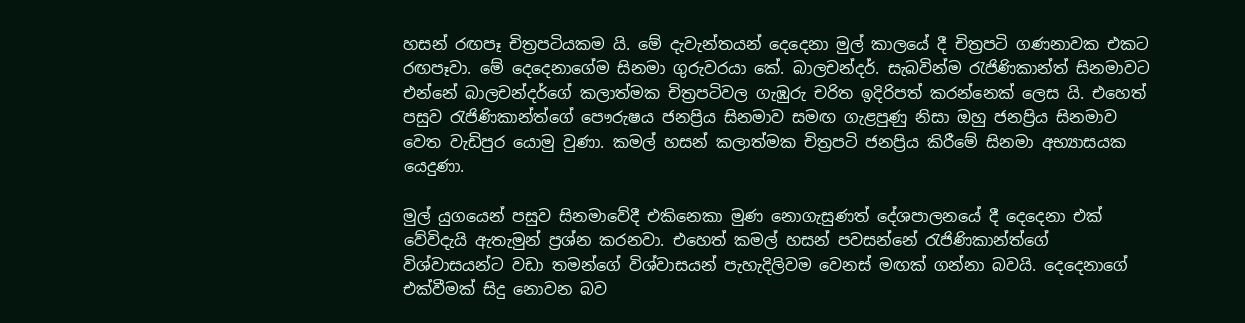හසන් රඟපෑ චිත්‍රපටියකම යි. මේ දැවැන්තයන් දෙදෙනා මුල් කාලයේ දී චිත්‍රපටි ගණනාවක එකට රඟපෑවා. මේ දෙදෙනාගේම සිනමා ගුරුවරයා කේ. බාලචන්දර්. සැබවින්ම රැජිණිකාන්ත් සිනමාවට එන්නේ බාලචන්දර්ගේ කලාත්මක චිත්‍රපටිවල ගැඹුරු චරිත ඉදිරිපත් කරන්නෙක් ලෙස යි. එහෙත් පසුව රැජිණිකාන්ත්ගේ පෞරුෂය ජනප්‍රිය සිනමාව සමඟ ගැළපුණු නිසා ඔහු ජනප්‍රිය සිනමාව වෙත වැඩිපුර යොමු වුණා. කමල් හසන් කලාත්මක චිත්‍රපටි ජනප්‍රිය කිරීමේ සිනමා අභ්‍යාසයක යෙදුණා.

මුල් යුගයෙන් පසුව සිනමාවේදී එකිනෙකා මුණ නොගැසුණත් දේශපාලනයේ දී දෙදෙනා එක් වේවිදැයි ඇතැමුන් ප්‍රශ්න කරනවා. එහෙත් කමල් හසන් පවසන්නේ රැජිණිකාන්ත්ගේ විශ්වාසයන්ට වඩා තමන්ගේ විශ්වාසයන් පැහැදිලිවම වෙනස් මඟක් ගන්නා බවයි. දෙදෙනාගේ එක්වීමක් සිදු නොවන බව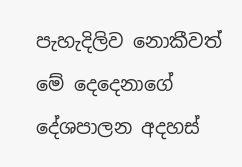පැහැදිලිව නොකීවත් මේ දෙදෙනාගේ දේශපාලන අදහස්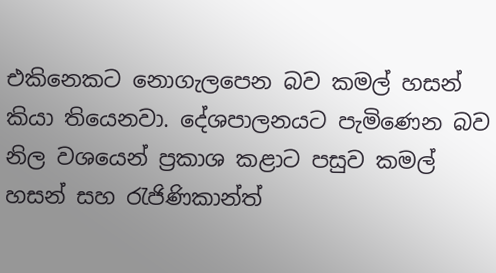එකිනෙකට නොගැලපෙන බව කමල් හසන් කියා තියෙනවා. දේශපාලනයට පැමිණෙන බව නිල වශයෙන් ප්‍රකාශ කළාට පසුව කමල් හසන් සහ රැජිණිකාන්ත්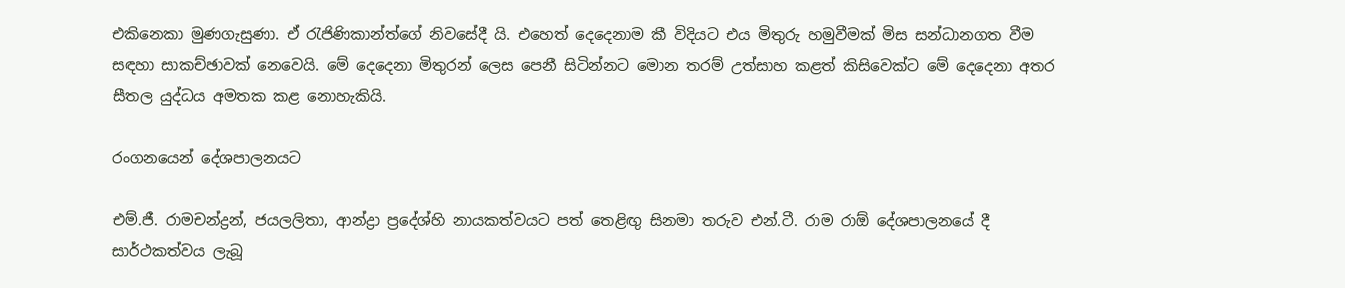එකිනෙකා මුණගැසුණා. ඒ රැජිණිකාන්ත්ගේ නිවසේදී යි. එහෙත් දෙදෙනාම කී විදියට එය මිතුරු හමුවීමක් මිස සන්ධානගත වීම සඳහා සාකච්ඡාවක් නෙවෙයි. මේ දෙදෙනා මිතුරන් ලෙස පෙනී සිටින්නට මොන තරම් උත්සාහ කළත් කිසිවෙක්ට මේ දෙදෙනා අතර සීතල යුද්ධය අමතක කළ නොහැකියි.

රංගනයෙන් දේශපාලනයට

එම්.ජී. රාමචන්ද්‍රන්, ජයලලිතා, ආන්ද්‍රා ප්‍රදේශ්හි නායකත්වයට පත් තෙළිඟු සිනමා තරුව එන්.ටී. රාම රාඕ දේශපාලනයේ දී සාර්ථකත්වය ලැබූ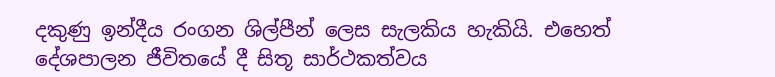දකුණු ඉන්දීය රංගන ශිල්පීන් ලෙස සැලකිය හැකියි. එහෙත් දේශපාලන ජීවිතයේ දී සිතූ සාර්ථකත්වය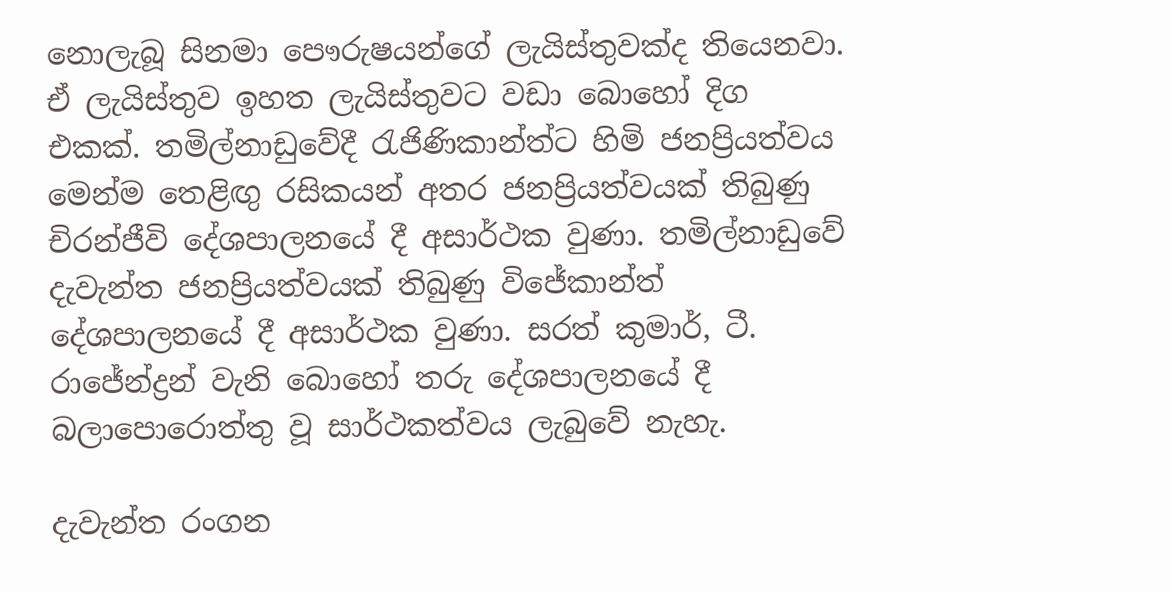නොලැබූ සිනමා පෞරුෂයන්ගේ ලැයිස්තුවක්ද තියෙනවා. ඒ ලැයිස්තුව ඉහත ලැයිස්තුවට වඩා බොහෝ දිග එකක්. තමිල්නාඩුවේදී රැජිණිකාන්ත්ට හිමි ජනප්‍රියත්වය මෙන්ම තෙළිඟු රසිකයන් අතර ජනප්‍රියත්වයක් තිබුණු චිරන්ජීවි දේශපාලනයේ දී අසාර්ථක වුණා. තමිල්නාඩුවේ දැවැන්ත ජනප්‍රියත්වයක් තිබුණු විජේකාන්ත් දේශපාලනයේ දී අසාර්ථක වුණා. සරත් කුමාර්, ටී. රාජේන්ද්‍රන් වැනි බොහෝ තරු දේශපාලනයේ දී බලාපොරොත්තු වූ සාර්ථකත්වය ලැබුවේ නැහැ.

දැවැන්ත රංගන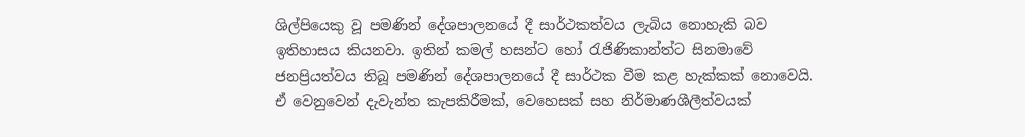ශිල්පියෙකු වූ පමණින් දේශපාලනයේ දී සාර්ථකත්වය ලැබිය නොහැකි බව ඉතිහාසය කියනවා. ඉතින් කමල් හසන්ට හෝ රැජිණිකාන්ත්ට සිනමාවේ ජනප්‍රියත්වය තිබූ පමණින් දේශපාලනයේ දී සාර්ථක වීම කළ හැක්කක් නොවෙයි. ඒ වෙනුවෙන් දැවැන්ත කැපකිරීමක්, වෙහෙසක් සහ නිර්මාණශීලීත්වයක්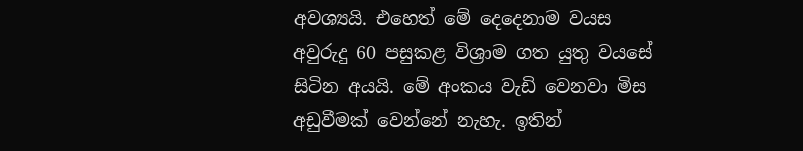අවශ්‍යයි. එහෙත් මේ දෙදෙනාම වයස අවුරුදු 60 පසුකළ විශ්‍රාම ගත යුතු වයසේ සිටින අයයි. මේ අංකය වැඩි වෙනවා මිස අඩුවීමක් වෙන්නේ නැහැ. ඉතින්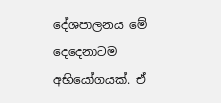දේශපාලනය මේ දෙදෙනාටම අභියෝගයක්. ඒ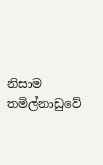නිසාම තමිල්නාඩුවේ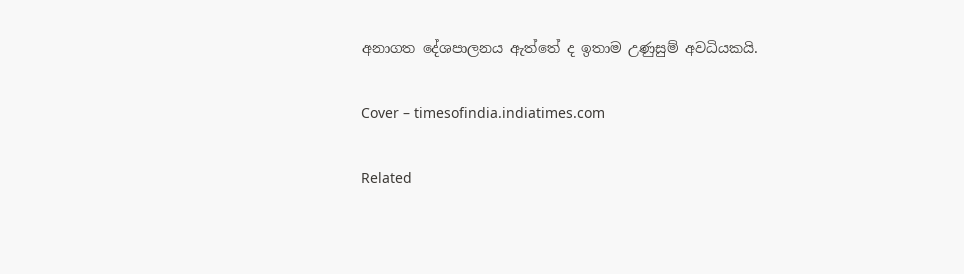අනාගත දේශපාලනය ඇත්තේ ද ඉතාම උණුසුම් අවධියකයි.

Cover – timesofindia.indiatimes.com

Related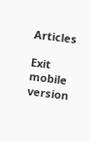Articles

Exit mobile version